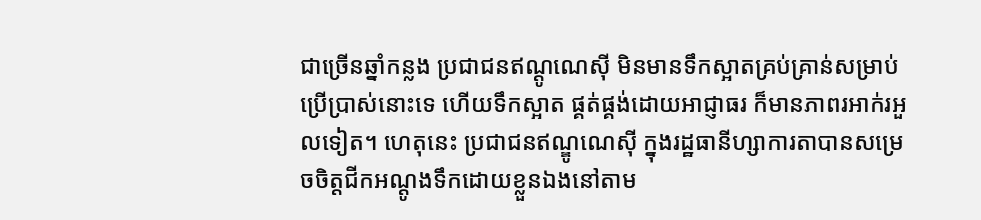ជាច្រើនឆ្នាំកន្លង ប្រជាជនឥណ្ដូណេស៊ី មិនមានទឹកស្អាតគ្រប់គ្រាន់សម្រាប់ប្រើប្រាស់នោះទេ ហើយទឹកស្អាត ផ្គត់ផ្គង់ដោយអាជ្ញាធរ ក៏មានភាពរអាក់រអួលទៀត។ ហេតុនេះ ប្រជាជនឥណ្ឌូណេស៊ី ក្នុងរដ្ឋធានីហ្សាការតាបានសម្រេចចិត្តជីកអណ្ដូងទឹកដោយខ្លួនឯងនៅតាម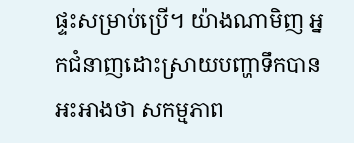ផ្ទះសម្រាប់ប្រើ។ យ៉ាងណាមិញ អ្នកជំនាញដោះស្រាយបញ្ហាទឹកបានអះអាងថា សកម្មភាព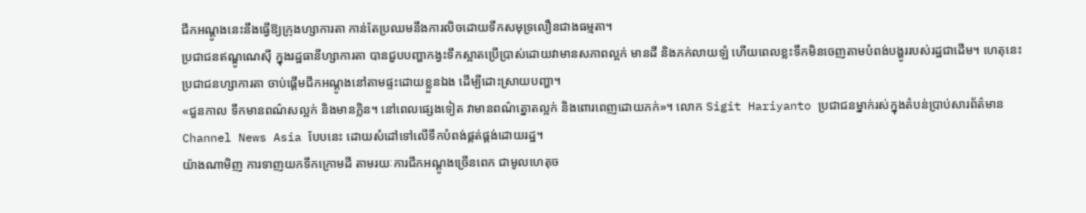ជីកអណ្ដូងនេះនឹងធ្វើឱ្យក្រុងហ្សាការតា កាន់តែប្រឈមនឹងការលិចដោយទឹកសមុទ្រលឿនជាងធម្មតា។
ប្រជាជនឥណ្ឌូណេស៊ី ក្នុងរដ្ឋធានីហ្សាការតា បានជួបបញ្ហាកង្វះទឹកស្អាតប្រើប្រាស់ដោយវាមានសភាពល្អក់ មានដី និងភក់លាយឡំ ហើយពេលខ្លះទឹកមិនចេញតាមបំពង់បង្ហូររបស់រដ្ឋជាដើម។ ហេតុនេះ ប្រជាជនហ្សាការតា ចាប់ផ្ដើមជីកអណ្ដូងនៅតាមផ្ទះដោយខ្លួនឯង ដើម្បីដោះស្រាយបញ្ហា។
«ជួនកាល ទឹកមានពណ៌សល្អក់ និងមានក្លិន។ នៅពេលផ្សេងទៀត វាមានពណ៌ត្នោតល្អក់ និងពោរពេញដោយភក់»។ លោក Sigit Hariyanto ប្រជាជនម្នាក់រស់ក្នុងតំបន់ប្រាប់សារព័ត៌មាន Channel News Asia បែបនេះ ដោយសំដៅទៅលើទឹកបំពង់ផ្គត់ផ្គង់ដោយរដ្ឋ។
យ៉ាងណាមិញ ការទាញយកទឹកក្រោមដី តាមរយៈការជីកអណ្ដូងច្រើនពេក ជាមូលហេតុច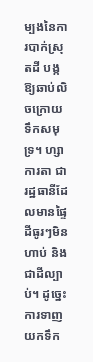ម្បងនៃការបាក់ស្រុតដី បង្កឱ្យឆាប់លិចក្រោយទឹកសមុទ្រ។ ហ្សាការតា ជារដ្ឋធានីដែលមានផ្ទៃដីធូរៗមិនហាប់ និងជាដីល្បាប់។ ដូច្នេះ ការទាញយកទឹក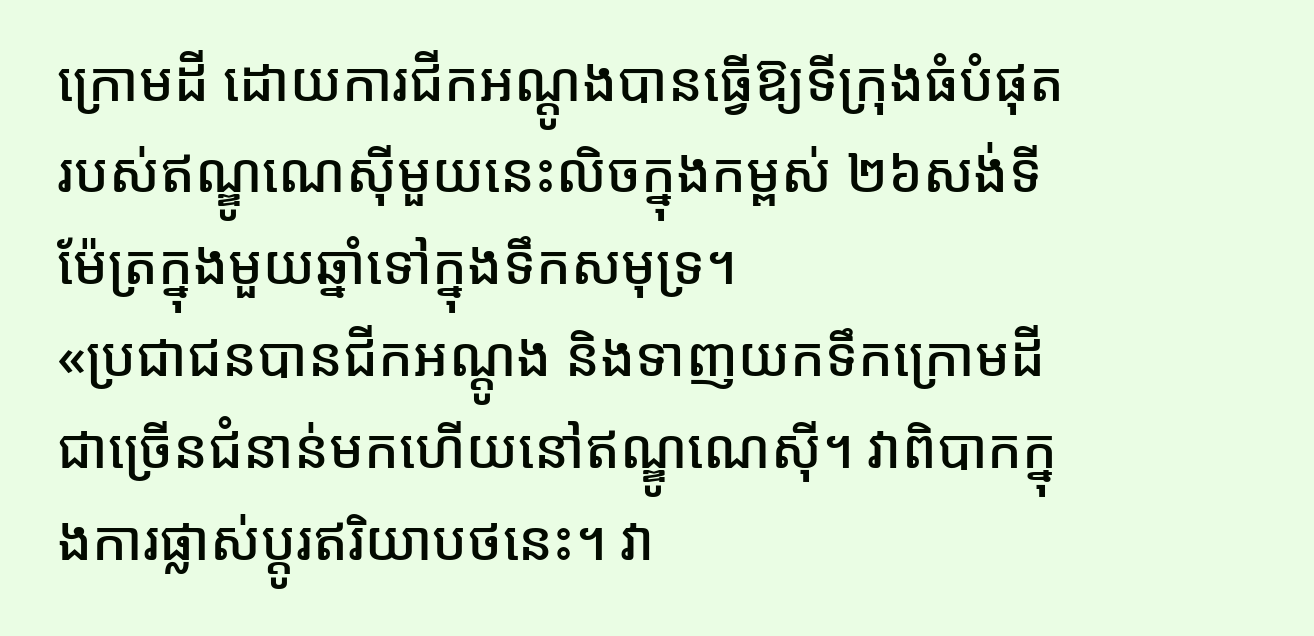ក្រោមដី ដោយការជីកអណ្ដូងបានធ្វើឱ្យទីក្រុងធំបំផុតរបស់ឥណ្ឌូណេស៊ីមួយនេះលិចក្នុងកម្ពស់ ២៦សង់ទីម៉ែត្រក្នុងមួយឆ្នាំទៅក្នុងទឹកសមុទ្រ។
«ប្រជាជនបានជីកអណ្តូង និងទាញយកទឹកក្រោមដីជាច្រើនជំនាន់មកហើយនៅឥណ្ឌូណេស៊ី។ វាពិបាកក្នុងការផ្លាស់ប្តូរឥរិយាបថនេះ។ វា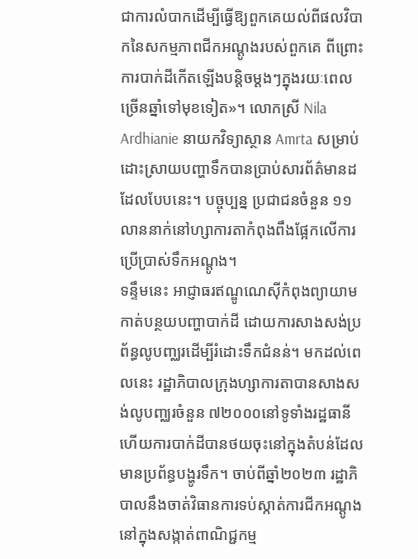ជាការលំបាកដើម្បីធ្វើឱ្យពួកគេយល់ពីផលវិបាកនៃសកម្មភាពជីកអណ្ដូងរបស់ពួកគេ ពីព្រោះការបាក់ដីកើតឡើងបន្តិចម្តងៗក្នុងរយៈពេលច្រើនឆ្នាំទៅមុខទៀត»។ លោកស្រី Nila Ardhianie នាយកវិទ្យាស្ថាន Amrta សម្រាប់ដោះស្រាយបញ្ហាទឹកបានប្រាប់សារព័ត៌មានដដែលបែបនេះ។ បច្ចុប្បន្ន ប្រជាជនចំនួន ១១លាននាក់នៅហ្សាការតាកំពុងពឹងផ្អែកលើការប្រើប្រាស់ទឹកអណ្ដូង។
ទន្ទឹមនេះ អាជ្ញាធរឥណ្ឌូណេស៊ីកំពុងព្យាយាមកាត់បន្ថយបញ្ហាបាក់ដី ដោយការសាងសង់ប្រព័ន្ធលូបញ្ឈរដើម្បីរំដោះទឹកជំនន់។ មកដល់ពេលនេះ រដ្ឋាភិបាលក្រុងហ្សាការតាបានសាងសង់លូបញ្ឈរចំនួន ៧២០០០នៅទូទាំងរដ្ឋធានី ហើយការបាក់ដីបានថយចុះនៅក្នុងតំបន់ដែលមានប្រព័ន្ធបង្ហូរទឹក។ ចាប់ពីឆ្នាំ២០២៣ រដ្ឋាភិបាលនឹងចាត់វិធានការទប់ស្កាត់ការជីកអណ្ដូងនៅក្នុងសង្កាត់ពាណិជ្ជកម្ម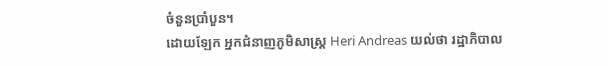ចំនួនប្រាំបួន។
ដោយឡែក អ្នកជំនាញភូមិសាស្ត្រ Heri Andreas យល់ថា រដ្ឋាភិបាល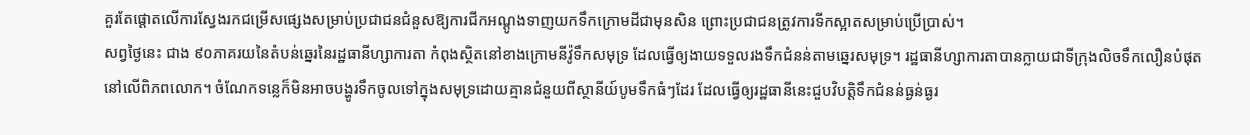គួរតែផ្តោតលើការស្វែងរកជម្រើសផ្សេងសម្រាប់ប្រជាជនជំនួសឱ្យការជីកអណ្ដូងទាញយកទឹកក្រោមដីជាមុនសិន ព្រោះប្រជាជនត្រូវការទីកស្អាតសម្រាប់ប្រើប្រាស់។
សព្វថ្ងៃនេះ ជាង ៩០ភាគរយនៃតំបន់ឆ្នេរនៃរដ្ឋធានីហ្សាការតា កំពុងស្ថិតនៅខាងក្រោមនីវ៉ូទឹកសមុទ្រ ដែលធ្វើឲ្យងាយទទួលរងទឹកជំនន់តាមឆ្នេរសមុទ្រ។ រដ្ឋធានីហ្សាការតាបានក្លាយជាទីក្រុងលិចទឹកលឿនបំផុតនៅលើពិភពលោក។ ចំណែកទន្លេក៏មិនអាចបង្ហូរទឹកចូលទៅក្នុងសមុទ្រដោយគ្មានជំនួយពីស្ថានីយ៍បូមទឹកធំៗដែរ ដែលធ្វើឲ្យរដ្ឋធានីនេះជួបវិបត្តិទឹកជំនន់ធ្ងន់ធ្ងរ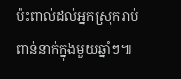ប៉ះពាល់ដល់អ្នកស្រុករាប់ពាន់នាក់ក្នុងមួយឆ្នាំៗ៕